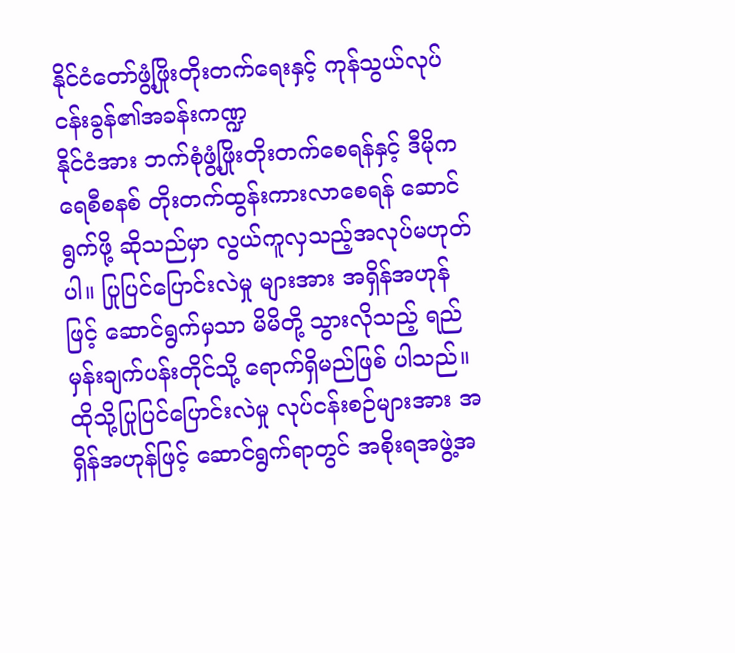နိုင်ငံတော်ဖွံ့ဖြိုးတိုးတက်ရေးနှင့် ကုန်သွယ်လုပ်ငန်းခွန်၏အခန်းကဏ္ဍ
နိုင်ငံအား ဘက်စုံဖွံ့ဖြိုးတိုးတက်စေရန်နှင့် ဒီမိုကရေစီစနစ် တိုးတက်ထွန်းကားလာစေရန် ဆောင်ရွက်ဖို့ ဆိုသည်မှာ လွယ်ကူလှသည့်အလုပ်မဟုတ်ပါ။ ပြုပြင်ပြောင်းလဲမှု များအား အရှိန်အဟုန်ဖြင့် ဆောင်ရွက်မှသာ မိမိတို့ သွားလိုသည့် ရည်မှန်းချက်ပန်းတိုင်သို့ ရောက်ရှိမည်ဖြစ် ပါသည်။ ထိုသို့ပြုပြင်ပြောင်းလဲမှု လုပ်ငန်းစဉ်များအား အရှိန်အဟုန်ဖြင့် ဆောင်ရွက်ရာတွင် အစိုးရအဖွဲ့အ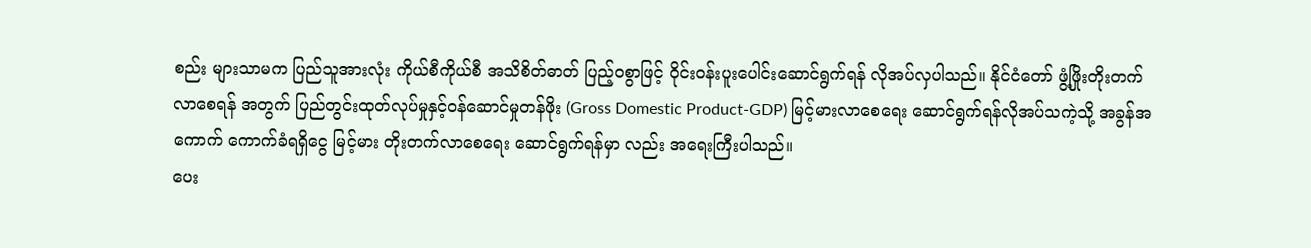စည်း များသာမက ပြည်သူအားလုံး ကိုယ်စီကိုယ်စီ အသိစိတ်ဓာတ် ပြည့်ဝစွာဖြင့် ဝိုင်းဝန်းပူးပေါင်းဆောင်ရွက်ရန် လိုအပ်လှပါသည်။ နိုင်ငံတော် ဖွံ့ဖြိုးတိုးတက်လာစေရန် အတွက် ပြည်တွင်းထုတ်လုပ်မှုနှင့်ဝန်ဆောင်မှုတန်ဖိုး (Gross Domestic Product-GDP) မြင့်မားလာစေရေး ဆောင်ရွက်ရန်လိုအပ်သကဲ့သို့ အခွန်အကောက် ကောက်ခံရရှိငွေ မြင့်မား တိုးတက်လာစေရေး ဆောင်ရွက်ရန်မှာ လည်း အရေးကြီးပါသည်။
ပေး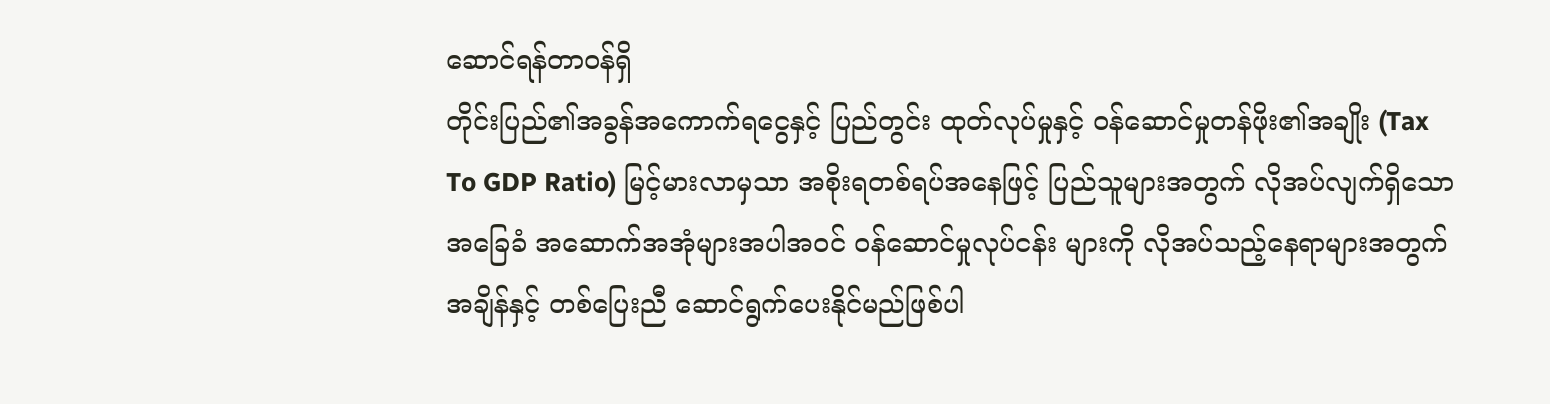ဆောင်ရန်တာဝန်ရှိ
တိုင်းပြည်၏အခွန်အကောက်ရငွေနှင့် ပြည်တွင်း ထုတ်လုပ်မှုနှင့် ဝန်ဆောင်မှုတန်ဖိုး၏အချိုး (Tax To GDP Ratio) မြင့်မားလာမှသာ အစိုးရတစ်ရပ်အနေဖြင့် ပြည်သူများအတွက် လိုအပ်လျက်ရှိသော အခြေခံ အဆောက်အအုံများအပါအဝင် ဝန်ဆောင်မှုလုပ်ငန်း များကို လိုအပ်သည့်နေရာများအတွက် အချိန်နှင့် တစ်ပြေးညီ ဆောင်ရွက်ပေးနိုင်မည်ဖြစ်ပါ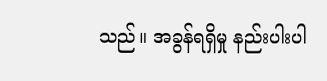သည်။ အခွန်ရရှိမှု နည်းပါးပါ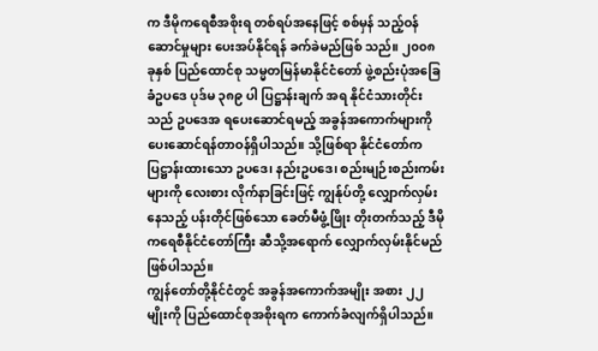က ဒီမိုကရေစီအစိုးရ တစ်ရပ်အနေဖြင့် စစ်မှန် သည့်ဝန်ဆောင်မှုများ ပေးအပ်နိုင်ရန် ခက်ခဲမည်ဖြစ် သည်။ ၂၀၀၈ ခုနှစ် ပြည်ထောင်စု သမ္မတမြန်မာနိုင်ငံတော် ဖွဲ့စည်းပုံအခြေခံဥပဒေ ပုဒ်မ ၃၈၉ ပါ ပြဋ္ဌာန်းချက် အရ နိုင်ငံသားတိုင်းသည် ဥပဒေအ ရပေးဆောင်ရမည့် အခွန်အကောက်များကို ပေးဆောင်ရန်တာဝန်ရှိပါသည်။ သို့ဖြစ်ရာ နိုင်ငံတော်က ပြဋ္ဌာန်းထားသော ဥပဒေ၊ နည်းဥပဒေ၊ စည်းမျဉ်းစည်းကမ်းများကို လေးစား လိုက်နာခြင်းဖြင့် ကျွန်ုပ်တို့ လျှောက်လှမ်းနေသည့် ပန်းတိုင်ဖြစ်သော ခေတ်မီဖွံ့ဖြိုး တိုးတက်သည့် ဒီမိုကရေစီနိုင်ငံတော်ကြီး ဆီသို့အရောက် လျှောက်လှမ်းနိုင်မည် ဖြစ်ပါသည်။
ကျွန်တော်တို့နိုင်ငံတွင် အခွန်အကောက်အမျိုး အစား ၂၂ မျိုးကို ပြည်ထောင်စုအစိုးရက ကောက်ခံလျက်ရှိပါသည်။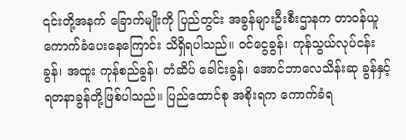၎င်းတို့အနက် ခြောက်မျိုးကို ပြည်တွင်း အခွန်များဦးစီးဌာနက တာဝန်ယူ ကောက်ခံပေးနေကြောင်း သိရှိရပါသည်။ ဝင်ငွေခွန်၊ ကုန်သွယ်လုပ်ငန်းခွန်၊ အထူး ကုန်စည်ခွန်၊ တံဆိပ် ခေါင်းခွန်၊ အောင်ဘာလေသိန်းဆု ခွန်နှင့် ရတနာခွန်တို့ဖြစ်ပါသည်။ ပြည်ထောင်စု အစိုးရက ကောက်ခံရ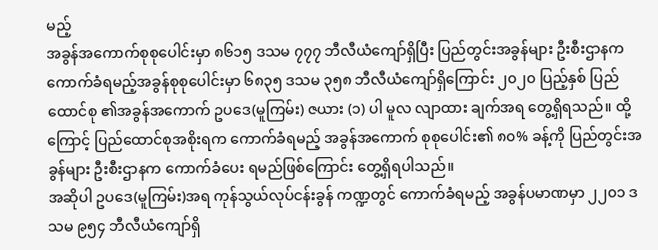မည့်
အခွန်အကောက်စုစုပေါင်းမှာ ၈၆၁၅ ဒသမ ၇၇၇ ဘီလီယံကျော်ရှိပြီး ပြည်တွင်းအခွန်များ ဦးစီးဌာနက ကောက်ခံရမည့်အခွန်စုစုပေါင်းမှာ ၆၈၃၅ ဒသမ ၃၅၈ ဘီလီယံကျော်ရှိကြောင်း ၂၀၂၀ ပြည့်နှစ် ပြည်ထောင်စု ၏အခွန်အကောက် ဥပဒေ(မူကြမ်း) ဇယား (၁) ပါ မူလ လျာထား ချက်အရ တွေ့ရှိရသည်။ ထို့ကြောင့် ပြည်ထောင်စုအစိုးရက ကောက်ခံရမည့် အခွန်အကောက် စုစုပေါင်း၏ ၈၀% ခန့်ကို ပြည်တွင်းအခွန်များ ဦးစီးဌာနက ကောက်ခံပေး ရမည်ဖြစ်ကြောင်း တွေ့ရှိရပါသည်။
အဆိုပါ ဥပဒေ(မူကြမ်း)အရ ကုန်သွယ်လုပ်ငန်းခွန် ကဏ္ဍတွင် ကောက်ခံရမည့် အခွန်ပမာဏမှာ ၂၂၀၁ ဒသမ ၉၅၄ ဘီလီယံကျော်ရှိ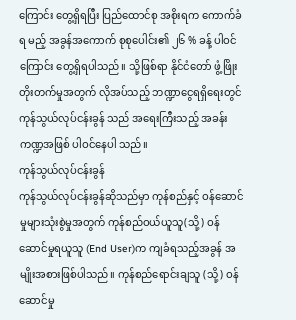ကြောင်း တွေ့ရှိရပြီး ပြည်ထောင်စု အစိုးရက ကောက်ခံရ မည့် အခွန်အကောက် စုစုပေါင်း၏ ၂၆ % ခန့် ပါဝင်ကြောင်း တွေ့ရှိရပါသည်။ သို့ဖြစ်ရာ နိုင်ငံတော် ဖွံ့ဖြိုးတိုးတက်မှုအတွက် လိုအပ်သည့် ဘဏ္ဍာငွေရရှိရေးတွင် ကုန်သွယ်လုပ်ငန်းခွန် သည် အရေးကြီးသည့် အခန်းကဏ္ဍအဖြစ် ပါဝင်နေပါ သည်။
ကုန်သွယ်လုပ်ငန်းခွန်
ကုန်သွယ်လုပ်ငန်းခွန်ဆိုသည်မှာ ကုန်စည်နှင့် ဝန်ဆောင်မှုများသုံးစွဲမှုအတွက် ကုန်စည်ဝယ်ယူသူ(သို့) ဝန်ဆောင်မှုရယူသူ (End User)က ကျခံရသည့်အခွန် အမျိုးအစားဖြစ်ပါသည်။ ကုန်စည်ရောင်းချသူ (သို့) ဝန်ဆောင်မှု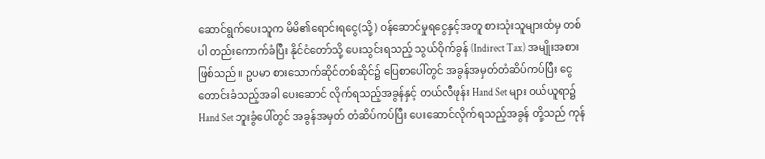ဆောင်ရွက်ပေးသူက မိမိ၏ရောင်းရငွေ(သို့) ဝန်ဆောင်မှုရငွေနှင့်အတူ စားသုံးသူများထံမှ တစ်ပါ တည်းကောက်ခံပြီး နိုင်ငံတော်သို့ ပေးသွင်းရသည့် သွယ်ဝိုက်ခွန် (Indirect Tax) အမျိုးအစားဖြစ်သည်။ ဥပမာ စားသောက်ဆိုင်တစ်ဆိုင်၌ ပြေစာပေါ်တွင် အခွန်အမှတ်တံဆိပ်ကပ်ပြီး ငွေတောင်းခံသည့်အခါ ပေးဆောင် လိုက်ရသည့်အခွန်နှင့် တယ်လီဖုန်း Hand Set များ ဝယ်ယူရာ၌ Hand Set ဘူးခွံပေါ်တွင် အခွန်အမှတ် တံဆိပ်ကပ်ပြီး ပေးဆောင်လိုက်ရသည့်အခွန် တို့သည် ကုန်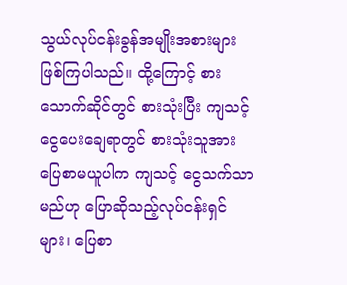သွယ်လုပ်ငန်းခွန်အမျိုးအစားများ ဖြစ်ကြပါသည်။ ထို့ကြောင့် စားသောက်ဆိုင်တွင် စားသုံးပြီး ကျသင့်ငွေပေးချေရာတွင် စားသုံးသူအား ပြေစာမယူပါက ကျသင့် ငွေသက်သာမည်ဟု ပြောဆိုသည့်လုပ်ငန်းရှင်များ၊ ပြေစာ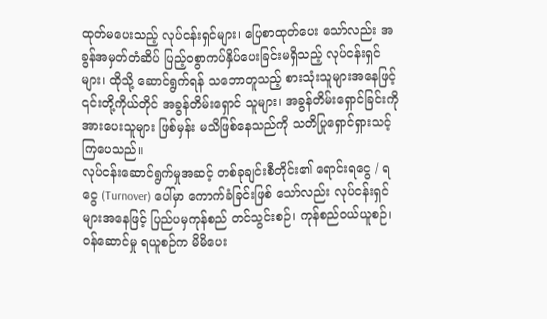ထုတ်မပေးသည့် လုပ်ငန်းရှင်များ၊ ပြေစာထုတ်ပေး သော်လည်း အခွန်အမှတ်တံဆိပ် ပြည့်ဝစွာကပ်နှိပ်ပေးခြင်းမရှိသည့် လုပ်ငန်းရှင်များ၊ ထိုသို့ ဆောင်ရွက်ရန် သဘောတူသည့် စားသုံးသူများအနေဖြင့် ၎င်းတို့ကိုယ်တိုင် အခွန်တိမ်းရှောင် သူများ၊ အခွန်တိမ်းရှောင်ခြင်းကို အားပေးသူများ ဖြစ်မှန်း မသိဖြစ်နေသည်ကို သတိပြုရှောင်ရှားသင့်ကြပေသည်။
လုပ်ငန်းဆောင်ရွက်မှုအဆင့် တစ်ခုချင်းစီတိုင်း၏ ရောင်းရငွေ / ရငွေ (Turnover) ပေါ်မှာ ကောက်ခံခြင်းဖြစ် သော်လည်း လုပ်ငန်းရှင်များအနေဖြင့် ပြည်ပမှကုန်စည် တင်သွင်းစဉ်၊ ကုန်စည်ဝယ်ယူစဉ်၊ ဝန်ဆောင်မှု ရယူစဉ်က မိမိပေး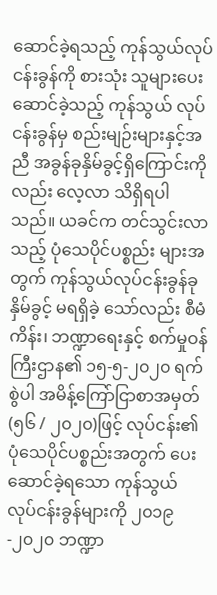ဆောင်ခဲ့ရသည့် ကုန်သွယ်လုပ်ငန်းခွန်ကို စားသုံး သူများပေးဆောင်ခဲ့သည့် ကုန်သွယ် လုပ်ငန်းခွန်မှ စည်းမျဉ်းများနှင့်အညီ အခွန်ခုနှိမ်ခွင့်ရှိကြောင်းကိုလည်း လေ့လာ သိရှိရပါသည်။ ယခင်က တင်သွင်းလာသည့် ပုံသေပိုင်ပစ္စည်း များအတွက် ကုန်သွယ်လုပ်ငန်းခွန်ခုနှိမ်ခွင့် မရရှိခဲ့ သော်လည်း စီမံကိန်း၊ ဘဏ္ဍာရေးနှင့် စက်မှုဝန်ကြီးဌာန၏ ၁၅-၅-၂၀၂၀ ရက်စွဲပါ အမိန့်ကြော်ငြာစာအမှတ်(၅၆ / ၂၀၂၀)ဖြင့် လုပ်ငန်း၏ပုံသေပိုင်ပစ္စည်းအတွက် ပေး ဆောင်ခဲ့ရသော ကုန်သွယ် လုပ်ငန်းခွန်များကို ၂၀၁၉-၂၀၂၀ ဘဏ္ဍာ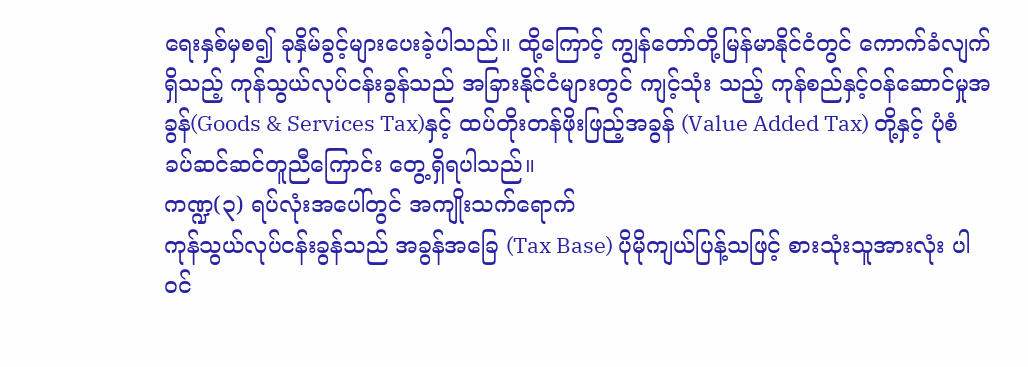ရေးနှစ်မှစ၍ ခုနှိမ်ခွင့်များပေးခဲ့ပါသည်။ ထို့ကြောင့် ကျွန်တော်တို့မြန်မာနိုင်ငံတွင် ကောက်ခံလျက်ရှိသည့် ကုန်သွယ်လုပ်ငန်းခွန်သည် အခြားနိုင်ငံများတွင် ကျင့်သုံး သည့် ကုန်စည်နှင့်ဝန်ဆောင်မှုအခွန်(Goods & Services Tax)နှင့် ထပ်တိုးတန်ဖိုးဖြည့်အခွန် (Value Added Tax) တို့နှင့် ပုံစံခပ်ဆင်ဆင်တူညီကြောင်း တွေ့ရှိရပါသည်။
ကဏ္ဍ(၃) ရပ်လုံးအပေါ်တွင် အကျိုးသက်ရောက်
ကုန်သွယ်လုပ်ငန်းခွန်သည် အခွန်အခြေ (Tax Base) ပိုမိုကျယ်ပြန့်သဖြင့် စားသုံးသူအားလုံး ပါဝင်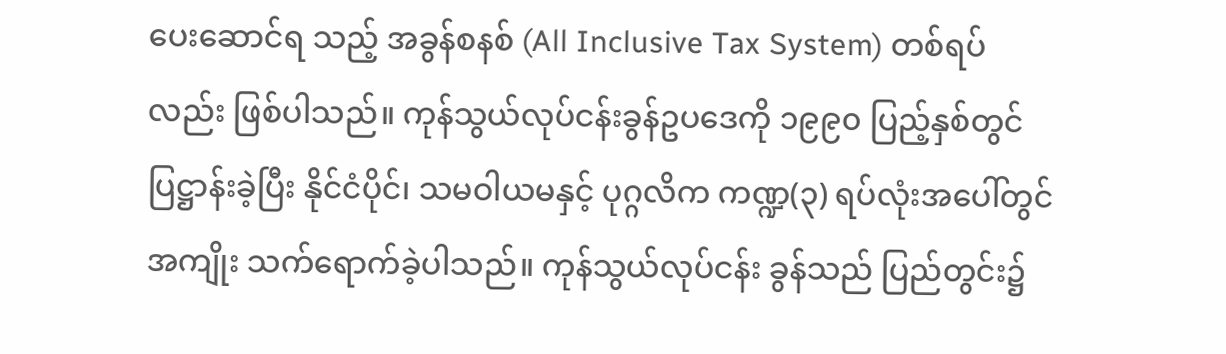ပေးဆောင်ရ သည့် အခွန်စနစ် (All Inclusive Tax System) တစ်ရပ် လည်း ဖြစ်ပါသည်။ ကုန်သွယ်လုပ်ငန်းခွန်ဥပဒေကို ၁၉၉၀ ပြည့်နှစ်တွင် ပြဋ္ဌာန်းခဲ့ပြီး နိုင်ငံပိုင်၊ သမဝါယမနှင့် ပုဂ္ဂလိက ကဏ္ဍ(၃) ရပ်လုံးအပေါ်တွင် အကျိုး သက်ရောက်ခဲ့ပါသည်။ ကုန်သွယ်လုပ်ငန်း ခွန်သည် ပြည်တွင်း၌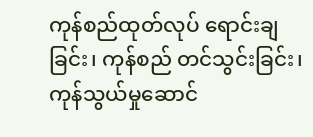ကုန်စည်ထုတ်လုပ် ရောင်းချခြင်း၊ ကုန်စည် တင်သွင်းခြင်း၊ ကုန်သွယ်မှုဆောင်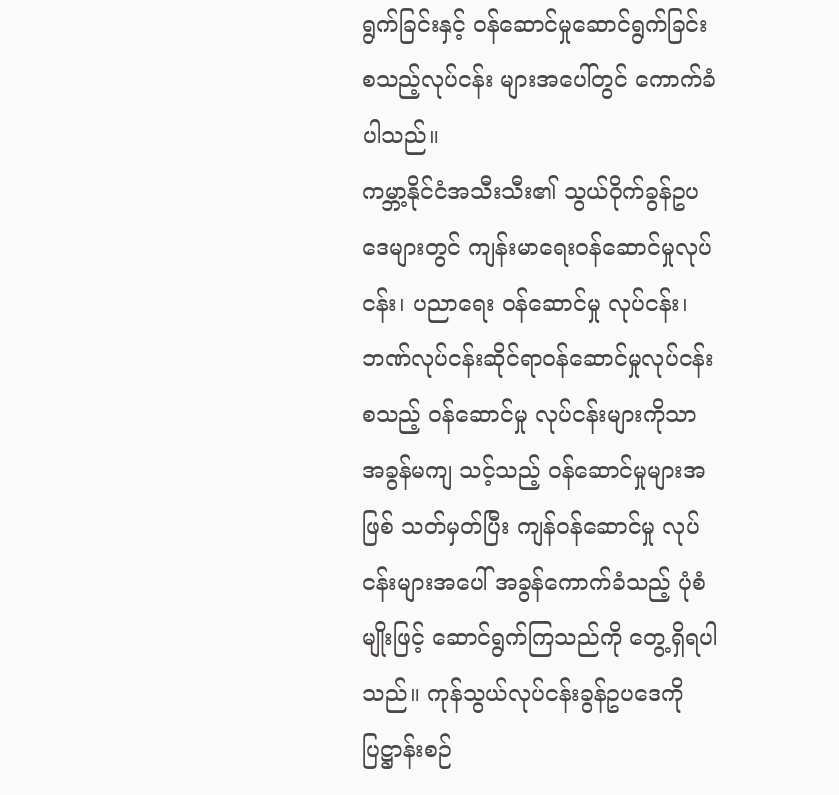ရွက်ခြင်းနှင့် ဝန်ဆောင်မှုဆောင်ရွက်ခြင်း စသည့်လုပ်ငန်း များအပေါ်တွင် ကောက်ခံပါသည်။
ကမ္ဘာ့နိုင်ငံအသီးသီး၏ သွယ်ဝိုက်ခွန်ဥပဒေများတွင် ကျန်းမာရေးဝန်ဆောင်မှုလုပ်ငန်း၊ ပညာရေး ဝန်ဆောင်မှု လုပ်ငန်း၊ ဘဏ်လုပ်ငန်းဆိုင်ရာဝန်ဆောင်မှုလုပ်ငန်း စသည့် ဝန်ဆောင်မှု လုပ်ငန်းများကိုသာ အခွန်မကျ သင့်သည့် ဝန်ဆောင်မှုများအဖြစ် သတ်မှတ်ပြီး ကျန်ဝန်ဆောင်မှု လုပ်ငန်းများအပေါ် အခွန်ကောက်ခံသည့် ပုံစံမျိုးဖြင့် ဆောင်ရွက်ကြသည်ကို တွေ့ရှိရပါသည်။ ကုန်သွယ်လုပ်ငန်းခွန်ဥပဒေကိုပြဋ္ဌာန်းစဉ်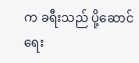က ခရီးသည် ပို့ဆောင်ရေး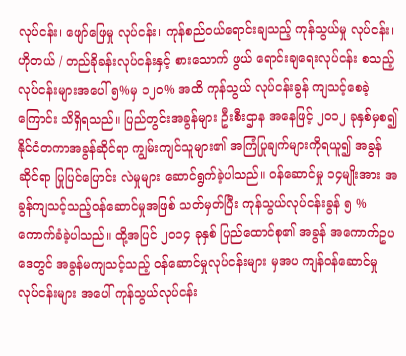လုပ်ငန်း၊ ဖျော်ဖြေမှု လုပ်ငန်း၊ ကုန်စည်ဝယ်ရောင်းချသည့် ကုန်သွယ်မှု လုပ်ငန်း၊ ဟိုတယ် / တည်ခိုခန်းလုပ်ငန်းနှင့် စားသောက် ဖွယ် ရောင်းချရေးလုပ်ငန်း စသည့်လုပ်ငန်းများအပေါ် ၅%မှ ၁၂၀% အထိ ကုန်သွယ် လုပ်ငန်းခွန် ကျသင့်စေခဲ့ကြောင်း သိရှိရသည်။ ပြည်တွင်းအခွန်များ ဦးစီးဌာန အနေဖြင့် ၂၀၁၂ ခုနှစ်မှစ၍ နိုင်ငံတကာအခွန်ဆိုင်ရာ ကျွမ်းကျင်သူများ၏ အကြံပြုချက်များကိုရယူ၍ အခွန်ဆိုင်ရာ ပြုပြင်ပြောင်း လဲမှုများ ဆောင်ရွက်ခဲ့ပါသည်။ ဝန်ဆောင်မှု ၁၄မျိုးအား အခွန်ကျသင့်သည့်ဝန်ဆောင်မှုအဖြစ် သတ်မှတ်ပြီး ကုန်သွယ်လုပ်ငန်းခွန် ၅ % ကောက်ခံခဲ့ပါသည်။ ထို့အပြင် ၂၀၁၄ ခုနှစ် ပြည်ထောင်စု၏ အခွန် အကောက်ဥပဒေတွင် အခွန်မကျသင့်သည့် ဝန်ဆောင်မှုလုပ်ငန်းများ မှအပ ကျန်ဝန်ဆောင်မှု လုပ်ငန်းများ အပေါ် ကုန်သွယ်လုပ်ငန်း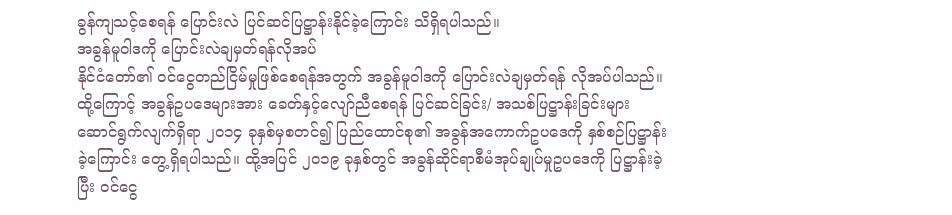ခွန်ကျသင့်စေရန် ပြောင်းလဲ ပြင်ဆင်ပြဋ္ဌာန်းနိုင်ခဲ့ကြောင်း သိရှိရပါသည်။
အခွန်မူဝါဒကို ပြောင်းလဲချမှတ်ရန်လိုအပ်
နိုင်ငံတော်၏ ဝင်ငွေတည်ငြိမ်မှုဖြစ်စေရန်အတွက် အခွန်မူဝါဒကို ပြောင်းလဲချမှတ်ရန် လိုအပ်ပါသည်။ ထို့ကြောင့် အခွန်ဥပဒေများအား ခေတ်နှင့်လျော်ညီစေရန် ပြင်ဆင်ခြင်း/ အသစ်ပြဋ္ဌာန်းခြင်းများ ဆောင်ရွက်လျက်ရှိရာ ၂၀၁၄ ခုနှစ်မှစတင်၍ ပြည်ထောင်စု၏ အခွန်အကောက်ဥပဒေကို နှစ်စဉ်ပြဋ္ဌာန်းခဲ့ကြောင်း တွေ့ရှိရပါသည်။ ထို့အပြင် ၂၀၁၉ ခုနှစ်တွင် အခွန်ဆိုင်ရာစီမံအုပ်ချုပ်မှုဥပဒေကို ပြဋ္ဌာန်းခဲ့ပြီး ဝင်ငွေ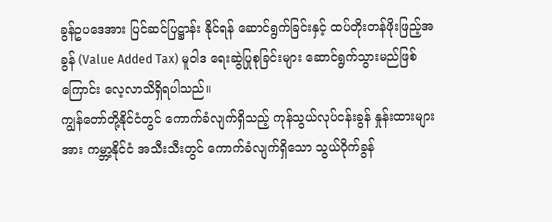ခွန်ဥပဒေအား ပြင်ဆင်ပြဋ္ဌာန်း နိုင်ရန် ဆောင်ရွက်ခြင်းနှင့် ထပ်တိုးတန်ဖိုးဖြည့်အခွန် (Value Added Tax) မူဝါဒ ရေးဆွဲပြုစုခြင်းများ ဆောင်ရွက်သွားမည်ဖြစ်ကြောင်း လေ့လာသိရှိရပါသည်။
ကျွန်တော်တို့နိုင်ငံတွင် ကောက်ခံလျက်ရှိသည့် ကုန်သွယ်လုပ်ငန်းခွန် နှုန်းထားများအား ကမ္ဘာ့နိုင်ငံ အသီးသီးတွင် ကောက်ခံလျက်ရှိသော သွယ်ဝိုက်ခွန်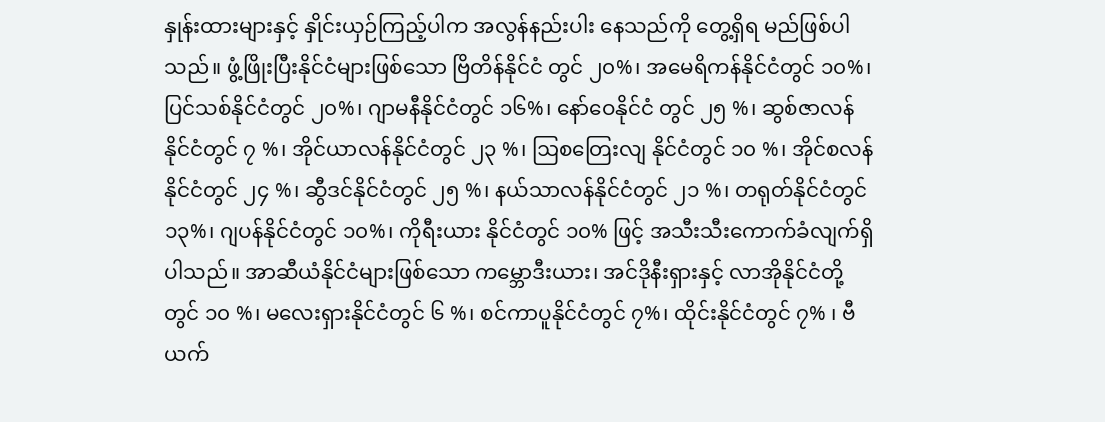နှုန်းထားများနှင့် နှိုင်းယှဉ်ကြည့်ပါက အလွန်နည်းပါး နေသည်ကို တွေ့ရှိရ မည်ဖြစ်ပါသည်။ ဖွံ့ဖြိုးပြီးနိုင်ငံများဖြစ်သော ဗြိတိန်နိုင်ငံ တွင် ၂၀%၊ အမေရိကန်နိုင်ငံတွင် ၁၀%၊ ပြင်သစ်နိုင်ငံတွင် ၂၀%၊ ဂျာမနီနိုင်ငံတွင် ၁၆%၊ နော်ဝေနိုင်ငံ တွင် ၂၅ %၊ ဆွစ်ဇာလန်နိုင်ငံတွင် ၇ %၊ အိုင်ယာလန်နိုင်ငံတွင် ၂၃ %၊ ဩစတြေးလျ နိုင်ငံတွင် ၁၀ %၊ အိုင်စလန်နိုင်ငံတွင် ၂၄ %၊ ဆွီဒင်နိုင်ငံတွင် ၂၅ %၊ နယ်သာလန်နိုင်ငံတွင် ၂၁ %၊ တရုတ်နိုင်ငံတွင် ၁၃%၊ ဂျပန်နိုင်ငံတွင် ၁၀%၊ ကိုရီးယား နိုင်ငံတွင် ၁၀% ဖြင့် အသီးသီးကောက်ခံလျက်ရှိပါသည်။ အာဆီယံနိုင်ငံများဖြစ်သော ကမ္ဘောဒီးယား၊ အင်ဒိုနီးရှားနှင့် လာအိုနိုင်ငံတို့တွင် ၁၀ %၊ မလေးရှားနိုင်ငံတွင် ၆ %၊ စင်ကာပူနိုင်ငံတွင် ၇%၊ ထိုင်းနိုင်ငံတွင် ၇% ၊ ဗီယက်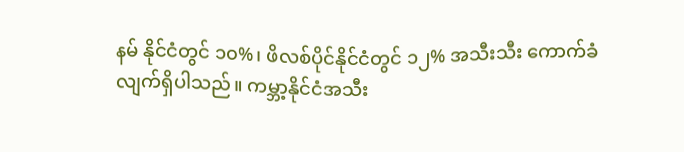နမ် နိုင်ငံတွင် ၁၀%၊ ဖိလစ်ပိုင်နိုင်ငံတွင် ၁၂% အသီးသီး ကောက်ခံလျက်ရှိပါသည်။ ကမ္ဘာ့နိုင်ငံအသီး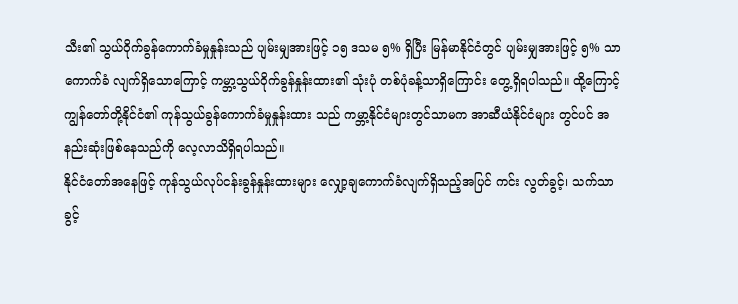သီး၏ သွယ်ဝိုက်ခွန်ကောက်ခံမှုနှုန်းသည် ပျမ်းမျှအားဖြင့် ၁၅ ဒသမ ၅% ရှိပြီး မြန်မာနိုင်ငံတွင် ပျမ်းမျှအားဖြင့် ၅% သာ ကောက်ခံ လျက်ရှိသောကြောင့် ကမ္ဘာ့သွယ်ဝိုက်ခွန်နှုန်းထား၏ သုံးပုံ တစ်ပုံခန့်သာရှိကြောင်း တွေ့ရှိရပါသည်။ ထို့ကြောင့် ကျွန်တော်တို့နိုင်ငံ၏ ကုန်သွယ်ခွန်ကောက်ခံမှုနှုန်းထား သည် ကမ္ဘာ့နိုင်ငံများတွင်သာမက အာဆီယံနိုင်ငံများ တွင်ပင် အနည်းဆုံးဖြစ်နေသည်ကို လေ့လာသိရှိရပါသည်။
နိုင်ငံတော်အနေဖြင့် ကုန်သွယ်လုပ်ငန်းခွန်နှုန်းထားများ လျှော့ချကောက်ခံလျက်ရှိသည့်အပြင် ကင်း လွတ်ခွင့်၊ သက်သာခွင့်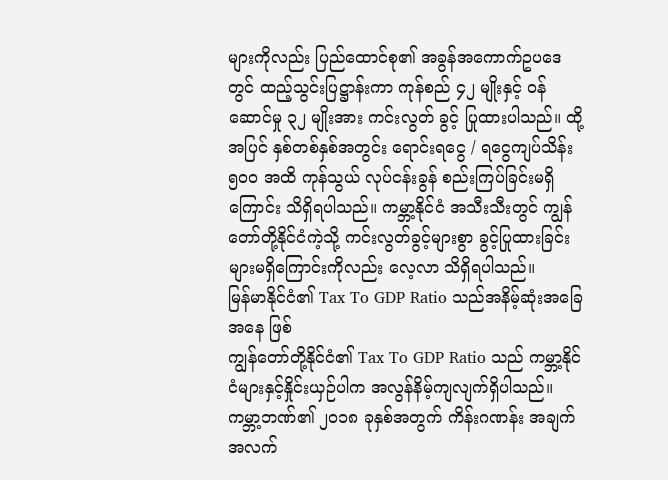များကိုလည်း ပြည်ထောင်စု၏ အခွန်အကောက်ဥပဒေတွင် ထည့်သွင်းပြဋ္ဌာန်းကာ ကုန်စည် ၄၂ မျိုးနှင့် ဝန်ဆောင်မှု ၃၂ မျိုးအား ကင်းလွတ် ခွင့် ပြုထားပါသည်။ ထို့အပြင် နှစ်တစ်နှစ်အတွင်း ရောင်းရငွေ / ရငွေကျပ်သိန်း ၅၀၀ အထိ ကုန်သွယ် လုပ်ငန်းခွန် စည်းကြပ်ခြင်းမရှိကြောင်း သိရှိရပါသည်။ ကမ္ဘာ့နိုင်ငံ အသီးသီးတွင် ကျွန်တော်တို့နိုင်ငံကဲ့သို့ ကင်းလွတ်ခွင့်များစွာ ခွင့်ပြုထားခြင်းများမရှိကြောင်းကိုလည်း လေ့လာ သိရှိရပါသည်။
မြန်မာနိုင်ငံ၏ Tax To GDP Ratio သည်အနိမ့်ဆုံးအခြေအနေ ဖြစ်
ကျွန်တော်တို့နိုင်ငံ၏ Tax To GDP Ratio သည် ကမ္ဘာ့နိုင်ငံများနှင့်နှိုင်းယှဉ်ပါက အလွန်နိမ့်ကျလျက်ရှိပါသည်။ ကမ္ဘာ့ဘဏ်၏ ၂၀၁၈ ခုနှစ်အတွက် ကိန်းဂဏန်း အချက်အလက်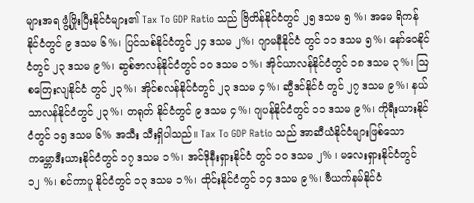များအရ ဖွံ့ဖြိုးပြီးနိုင်ငံများ၏ Tax To GDP Ratio သည် ဗြိတိန်နိုင်ငံတွင် ၂၅ ဒသမ ၅ %၊ အမေ ရိကန်နိုင်ငံတွင် ၉ ဒသမ ၆%၊ ပြင်သစ်နိုင်ငံတွင် ၂၄ ဒသမ ၂%၊ ဂျာမနီနိုင်ငံ တွင် ၁၁ ဒသမ ၅%၊ နော်ဝေနိုင်ငံတွင် ၂၃ ဒသမ ၉%၊ ဆွစ်ဇာလန်နိုင်ငံတွင် ၁၀ ဒသမ ၁%၊ အိုင်ယာလန်နိုင်ငံတွင် ၁၈ ဒသမ ၃%၊ ဩစတြေးလျနိုင်ငံ တွင် ၂၃%၊ အိုင်စလန်နိုင်ငံတွင် ၂၃ ဒသမ ၄%၊ ဆွီဒင်နိုင်ငံ တွင် ၂၇ ဒသမ ၉%၊ နယ်သာလန်နိုင်ငံတွင် ၂၃%၊ တရုတ် နိုင်ငံတွင် ၉ ဒသမ ၄%၊ ဂျပန်နိုင်ငံတွင် ၁၁ ဒသမ ၉%၊ ကိုရီးယားနိုင်ငံတွင် ၁၅ ဒသမ ၆% အသီး သီးရှိပါသည်။ Tax To GDP Ratio သည် အာဆီယံနိုင်ငံများဖြစ်သော ကမ္ဘောဒီးယားနိုင်ငံတွင် ၁၇ ဒသမ ၁%၊ အင်ဒိုနီးရှားနိုင်ငံ တွင် ၁၀ ဒသမ ၂% ၊ မလေးရှားနိုင်ငံတွင် ၁၂ %၊ စင်ကာပူ နိုင်ငံတွင် ၁၃ ဒသမ ၁%၊ ထိုင်းနိုင်ငံတွင် ၁၄ ဒသမ ၉%၊ ဗီယက်နမ်နိုင်ငံ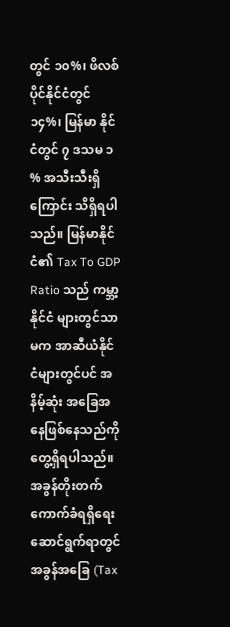တွင် ၁၀%၊ ဖိလစ်ပိုင်နိုင်ငံတွင် ၁၄%၊ မြန်မာ နိုင်ငံတွင် ၇ ဒသမ ၁ % အသီးသီးရှိကြောင်း သိရှိရပါသည်။ မြန်မာနိုင်ငံ၏ Tax To GDP Ratio သည် ကမ္ဘာ့နိုင်ငံ များတွင်သာမက အာဆီယံနိုင်ငံများတွင်ပင် အနိမ့်ဆုံး အခြေအနေဖြစ်နေသည်ကို တွေ့ရှိရပါသည်။
အခွန်တိုးတက်ကောက်ခံရရှိရေး ဆောင်ရွက်ရာတွင် အခွန်အခြေ (Tax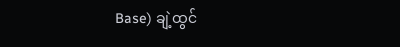Base) ချဲ့ထွင်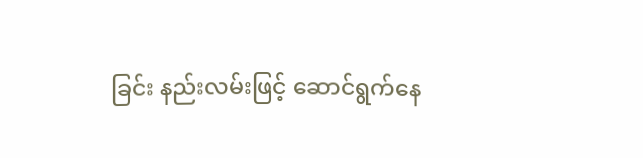ခြင်း နည်းလမ်းဖြင့် ဆောင်ရွက်နေ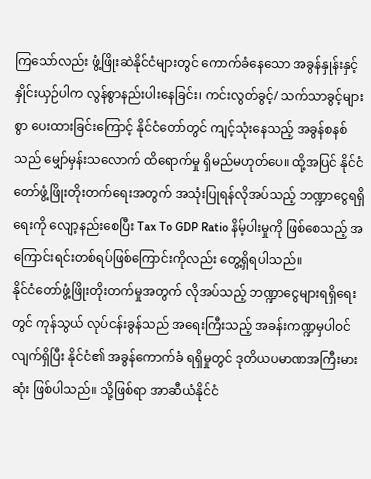ကြသော်လည်း ဖွံ့ဖြိုးဆဲနိုင်ငံများတွင် ကောက်ခံနေသော အခွန်နှုန်းနှင့် နှိုင်းယှဉ်ပါက လွန်စွာနည်းပါးနေခြင်း၊ ကင်းလွတ်ခွင့်/ သက်သာခွင့်များစွာ ပေးထားခြင်းကြောင့် နိုင်ငံတော်တွင် ကျင့်သုံးနေသည့် အခွန်စနစ်သည် မျှော်မှန်းသလောက် ထိရောက်မှု ရှိမည်မဟုတ်ပေ။ ထို့အပြင် နိုင်ငံတော်ဖွံ့ဖြိုးတိုးတက်ရေးအတွက် အသုံးပြုရန်လိုအပ်သည့် ဘဏ္ဍာငွေရရှိရေးကို လျော့နည်းစေပြီး Tax To GDP Ratio နိမ့်ပါးမှုကို ဖြစ်စေသည့် အကြောင်းရင်းတစ်ရပ်ဖြစ်ကြောင်းကိုလည်း တွေ့ရှိရပါသည်။
နိုင်ငံတော်ဖွံ့ဖြိုးတိုးတက်မှုအတွက် လိုအပ်သည့် ဘဏ္ဍာငွေများရရှိရေးတွင် ကုန်သွယ် လုပ်ငန်းခွန်သည် အရေးကြီးသည့် အခန်းကဏ္ဍမှပါဝင်လျက်ရှိပြီး နိုင်ငံ၏ အခွန်ကောက်ခံ ရရှိမှုတွင် ဒုတိယပမာဏအကြီးမားဆုံး ဖြစ်ပါသည်။ သို့ဖြစ်ရာ အာဆီယံနိုင်ငံ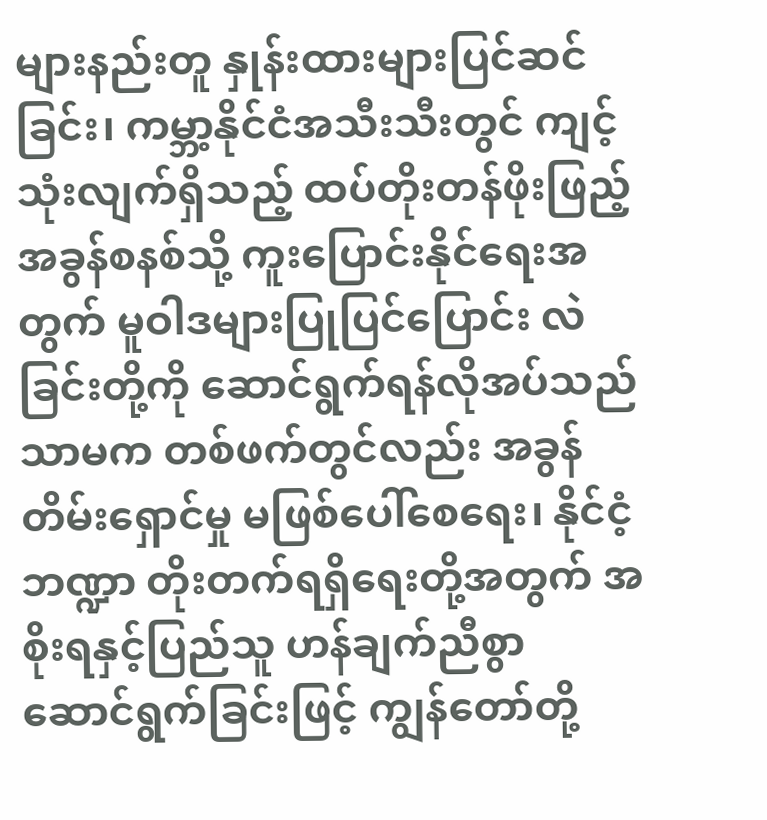များနည်းတူ နှုန်းထားများပြင်ဆင်ခြင်း၊ ကမ္ဘာ့နိုင်ငံအသီးသီးတွင် ကျင့်သုံးလျက်ရှိသည့် ထပ်တိုးတန်ဖိုးဖြည့်အခွန်စနစ်သို့ ကူးပြောင်းနိုင်ရေးအတွက် မူဝါဒများပြုပြင်ပြောင်း လဲခြင်းတို့ကို ဆောင်ရွက်ရန်လိုအပ်သည်သာမက တစ်ဖက်တွင်လည်း အခွန်တိမ်းရှောင်မှု မဖြစ်ပေါ်စေရေး၊ နိုင်ငံ့ဘဏ္ဍာ တိုးတက်ရရှိရေးတို့အတွက် အစိုးရနှင့်ပြည်သူ ဟန်ချက်ညီစွာ ဆောင်ရွက်ခြင်းဖြင့် ကျွန်တော်တို့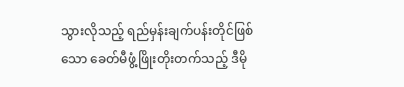သွားလိုသည့် ရည်မှန်းချက်ပန်းတိုင်ဖြစ်သော ခေတ်မီဖွံ့ဖြိုးတိုးတက်သည့် ဒီမို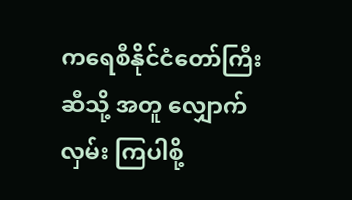ကရေစီနိုင်ငံတော်ကြီးဆီသို့ အတူ လျှောက်လှမ်း ကြပါစို့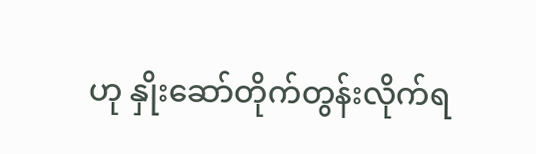ဟု နှိုးဆော်တိုက်တွန်းလိုက်ရ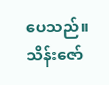ပေသည်။
သိန်းဇော်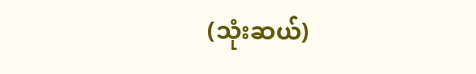(သုံးဆယ်)